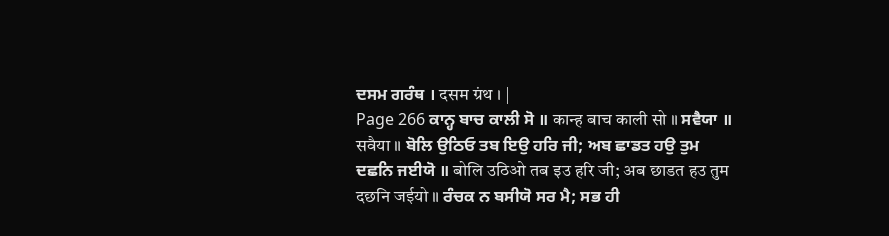ਦਸਮ ਗਰੰਥ । दसम ग्रंथ । |
Page 266 ਕਾਨ੍ਹ ਬਾਚ ਕਾਲੀ ਸੋ ॥ कान्ह बाच काली सो ॥ ਸਵੈਯਾ ॥ सवैया ॥ ਬੋਲਿ ਉਠਿਓ ਤਬ ਇਉ ਹਰਿ ਜੀ; ਅਬ ਛਾਡਤ ਹਉ ਤੁਮ ਦਛਨਿ ਜਈਯੋ ॥ बोलि उठिओ तब इउ हरि जी; अब छाडत हउ तुम दछनि जईयो ॥ ਰੰਚਕ ਨ ਬਸੀਯੋ ਸਰ ਮੈ; ਸਭ ਹੀ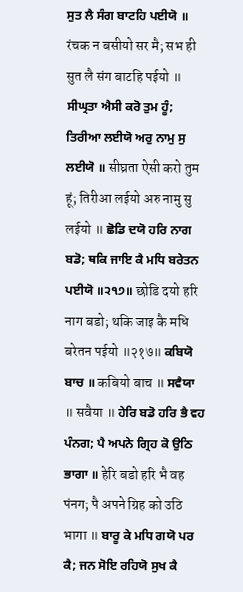ਸੁਤ ਲੈ ਸੰਗ ਬਾਟਹਿ ਪਈਯੋ ॥ रंचक न बसीयो सर मै; सभ ही सुत लै संग बाटहि पईयो ॥ ਸੀਘ੍ਰਤਾ ਐਸੀ ਕਰੋ ਤੁਮ ਹੂੰ; ਤਿਰੀਆ ਲਈਯੋ ਅਰੁ ਨਾਮੁ ਸੁ ਲਈਯੋ ॥ सीघ्रता ऐसी करो तुम हूं; तिरीआ लईयो अरु नामु सु लईयो ॥ ਛੋਡਿ ਦਯੋ ਹਰਿ ਨਾਗ ਬਡੋ; ਥਕਿ ਜਾਇ ਕੈ ਮਧਿ ਬਰੇਤਨ ਪਈਯੋ ॥੨੧੭॥ छोडि दयो हरि नाग बडो; थकि जाइ कै मधि बरेतन पईयो ॥२१७॥ ਕਬਿਯੋ ਬਾਚ ॥ कबियो बाच ॥ ਸਵੈਯਾ ॥ सवैया ॥ ਹੇਰਿ ਬਡੋ ਹਰਿ ਭੈ ਵਹ ਪੰਨਗ; ਪੈ ਅਪਨੇ ਗ੍ਰਿਹ ਕੋ ਉਠਿ ਭਾਗਾ ॥ हेरि बडो हरि भै वह पंनग; पै अपने ग्रिह को उठि भागा ॥ ਬਾਰੂ ਕੇ ਮਧਿ ਗਯੋ ਪਰ ਕੈ; ਜਨ ਸੋਇ ਰਹਿਯੋ ਸੁਖ ਕੈ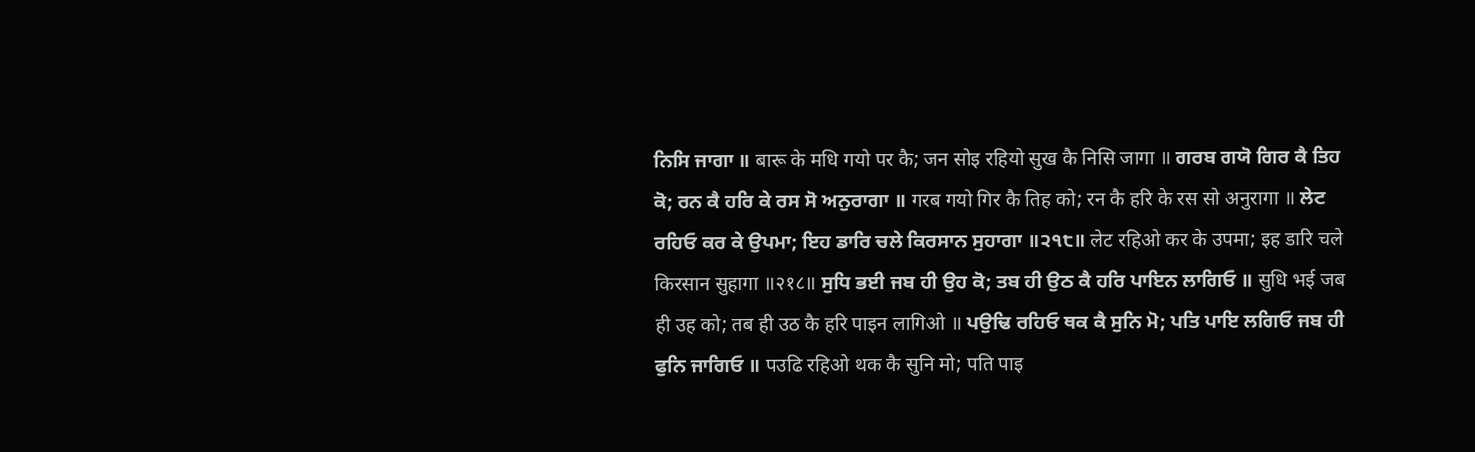ਨਿਸਿ ਜਾਗਾ ॥ बारू के मधि गयो पर कै; जन सोइ रहियो सुख कै निसि जागा ॥ ਗਰਬ ਗਯੋ ਗਿਰ ਕੈ ਤਿਹ ਕੋ; ਰਨ ਕੈ ਹਰਿ ਕੇ ਰਸ ਸੋ ਅਨੁਰਾਗਾ ॥ गरब गयो गिर कै तिह को; रन कै हरि के रस सो अनुरागा ॥ ਲੇਟ ਰਹਿਓ ਕਰ ਕੇ ਉਪਮਾ; ਇਹ ਡਾਰਿ ਚਲੇ ਕਿਰਸਾਨ ਸੁਹਾਗਾ ॥੨੧੮॥ लेट रहिओ कर के उपमा; इह डारि चले किरसान सुहागा ॥२१८॥ ਸੁਧਿ ਭਈ ਜਬ ਹੀ ਉਹ ਕੋ; ਤਬ ਹੀ ਉਠ ਕੈ ਹਰਿ ਪਾਇਨ ਲਾਗਿਓ ॥ सुधि भई जब ही उह को; तब ही उठ कै हरि पाइन लागिओ ॥ ਪਉਢਿ ਰਹਿਓ ਥਕ ਕੈ ਸੁਨਿ ਮੋ; ਪਤਿ ਪਾਇ ਲਗਿਓ ਜਬ ਹੀ ਫੁਨਿ ਜਾਗਿਓ ॥ पउढि रहिओ थक कै सुनि मो; पति पाइ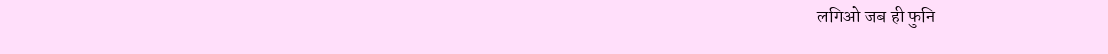लगिओ जब ही फुनि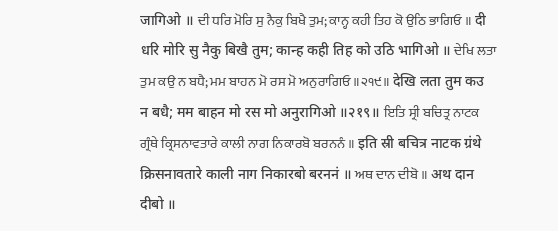जागिओ ॥ ਦੀ ਧਰਿ ਮੋਰਿ ਸੁ ਨੈਕੁ ਬਿਖੈ ਤੁਮ; ਕਾਨ੍ਹ ਕਹੀ ਤਿਹ ਕੋ ਉਠਿ ਭਾਗਿਓ ॥ दी धरि मोरि सु नैकु बिखै तुम; कान्ह कही तिह को उठि भागिओ ॥ ਦੇਖਿ ਲਤਾ ਤੁਮ ਕਉ ਨ ਬਧੈ; ਮਮ ਬਾਹਨ ਮੋ ਰਸ ਮੋ ਅਨੁਰਾਗਿਓ ॥੨੧੯॥ देखि लता तुम कउ न बधै; मम बाहन मो रस मो अनुरागिओ ॥२१९॥ ਇਤਿ ਸ੍ਰੀ ਬਚਿਤ੍ਰ ਨਾਟਕ ਗ੍ਰੰਥੇ ਕ੍ਰਿਸਨਾਵਤਾਰੇ ਕਾਲੀ ਨਾਗ ਨਿਕਾਰਬੋ ਬਰਨਨੰ ॥ इति स्री बचित्र नाटक ग्रंथे क्रिसनावतारे काली नाग निकारबो बरननं ॥ ਅਥ ਦਾਨ ਦੀਬੋ ॥ अथ दान दीबो ॥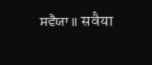ਸਵੈਯਾ ॥ सवैया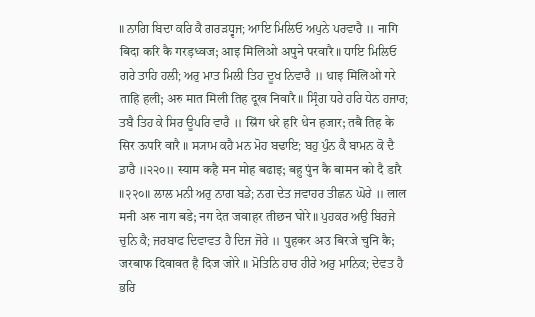॥ ਨਾਗਿ ਬਿਦਾ ਕਰਿ ਕੈ ਗਰੜਧ੍ਵਜ; ਆਇ ਮਿਲਿਓ ਅਪੁਨੇ ਪਰਵਾਰੈ ॥ नागि बिदा करि कै गरड़ध्वज; आइ मिलिओ अपुने परवारै ॥ ਧਾਇ ਮਿਲਿਓ ਗਰੇ ਤਾਹਿ ਹਲੀ; ਅਰੁ ਮਾਤ ਮਿਲੀ ਤਿਹ ਦੂਖ ਨਿਵਾਰੈ ॥ धाइ मिलिओ गरे ताहि हली; अरु मात मिली तिह दूख निवारै ॥ ਸ੍ਰਿੰਗ ਧਰੇ ਹਰਿ ਧੇਨ ਹਜਾਰ; ਤਬੈ ਤਿਹ ਕੇ ਸਿਰ ਊਪਰਿ ਵਾਰੈ ॥ स्रिंग धरे हरि धेन हजार; तबै तिह के सिर ऊपरि वारै ॥ ਸ੍ਯਾਮ ਕਹੈ ਮਨ ਮੋਹ ਬਢਾਇ; ਬਹੁ ਪੁੰਨ ਕੈ ਬਾਮਨ ਕੋ ਦੈ ਡਾਰੈ ॥੨੨੦॥ स्याम कहै मन मोह बढाइ; बहु पुंन कै बामन को दै डारै ॥२२०॥ ਲਾਲ ਮਨੀ ਅਰੁ ਨਾਗ ਬਡੇ; ਨਗ ਦੇਤ ਜਵਾਹਰ ਤੀਛਨ ਘੋਰੇ ॥ लाल मनी अरु नाग बडे; नग देत जवाहर तीछन घोरे ॥ ਪੁਹਕਰ ਅਉ ਬਿਰਜੇ ਚੁਨਿ ਕੈ; ਜਰਬਾਫ ਦਿਵਾਵਤ ਹੈ ਦਿਜ ਜੋਰੇ ॥ पुहकर अउ बिरजे चुनि कै; जरबाफ दिवावत है दिज जोरे ॥ ਮੋਤਿਨਿ ਹਾਰ ਹੀਰੇ ਅਰੁ ਮਾਨਿਕ; ਦੇਵਤ ਹੈ ਭਰਿ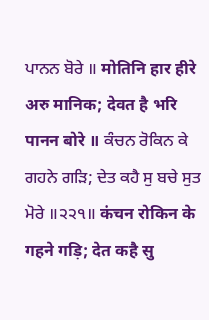ਪਾਨਨ ਬੋਰੇ ॥ मोतिनि हार हीरे अरु मानिक; देवत है भरि पानन बोरे ॥ ਕੰਚਨ ਰੋਕਿਨ ਕੇ ਗਹਨੇ ਗੜਿ; ਦੇਤ ਕਹੈ ਸੁ ਬਚੇ ਸੁਤ ਮੋਰੇ ॥੨੨੧॥ कंचन रोकिन के गहने गड़ि; देत कहै सु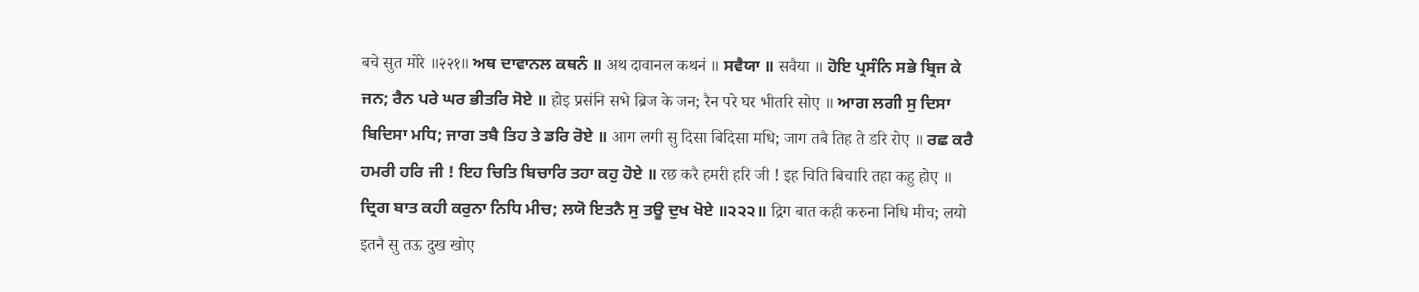बचे सुत मोरे ॥२२१॥ ਅਥ ਦਾਵਾਨਲ ਕਥਨੰ ॥ अथ दावानल कथनं ॥ ਸਵੈਯਾ ॥ सवैया ॥ ਹੋਇ ਪ੍ਰਸੰਨਿ ਸਭੇ ਬ੍ਰਿਜ ਕੇ ਜਨ; ਰੈਨ ਪਰੇ ਘਰ ਭੀਤਰਿ ਸੋਏ ॥ होइ प्रसंनि सभे ब्रिज के जन; रैन परे घर भीतरि सोए ॥ ਆਗ ਲਗੀ ਸੁ ਦਿਸਾ ਬਿਦਿਸਾ ਮਧਿ; ਜਾਗ ਤਬੈ ਤਿਹ ਤੇ ਡਰਿ ਰੋਏ ॥ आग लगी सु दिसा बिदिसा मधि; जाग तबै तिह ते डरि रोए ॥ ਰਛ ਕਰੈ ਹਮਰੀ ਹਰਿ ਜੀ ! ਇਹ ਚਿਤਿ ਬਿਚਾਰਿ ਤਹਾ ਕਹੁ ਹੋਏ ॥ रछ करै हमरी हरि जी ! इह चिति बिचारि तहा कहु होए ॥ ਦ੍ਰਿਗ ਬਾਤ ਕਹੀ ਕਰੁਨਾ ਨਿਧਿ ਮੀਚ; ਲਯੋ ਇਤਨੈ ਸੁ ਤਊ ਦੁਖ ਖੋਏ ॥੨੨੨॥ द्रिग बात कही करुना निधि मीच; लयो इतनै सु तऊ दुख खोए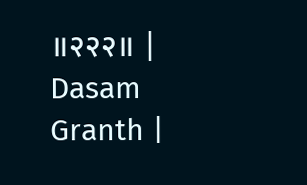॥२२२॥ |
Dasam Granth |